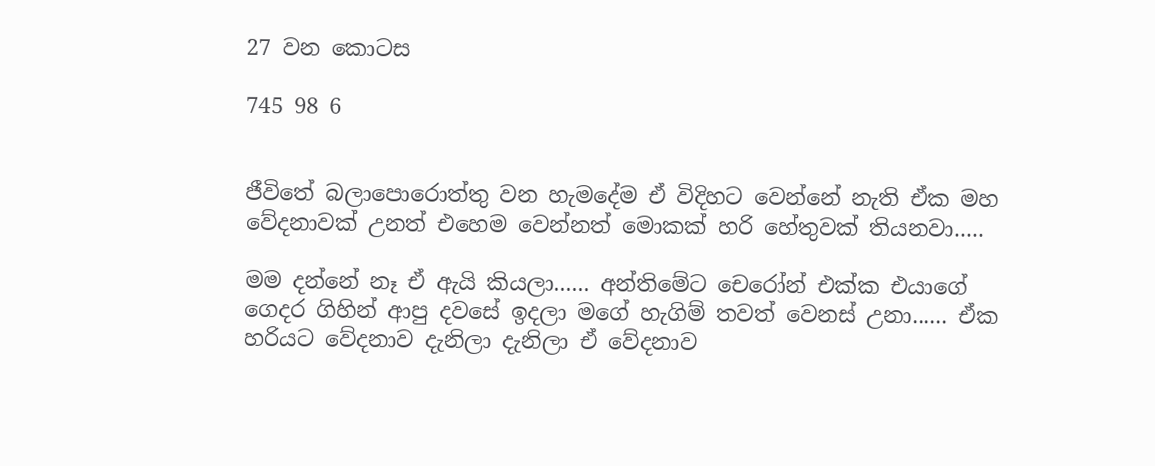27 වන කොටස

745 98 6


ජීවිතේ බලාපොරොත්තු වන හැමදේම ඒ විදිහට වෙන්නේ නැති ඒක මහ වේදනාවක් උනත් එහෙම වෙන්නත් මොකක් හරි හේතුවක් තියනවා.....

මම දන්නේ නෑ ඒ ඇයි කියලා...... අන්තිමේට චෙරෝන් එක්ක එයාගේ ගෙදර ගිහින් ආපු දවසේ ඉදලා මගේ හැගිම් තවත් වෙනස් උනා...... ඒක හරියට වේදනාව දැනිලා දැනිලා ඒ වේදනාව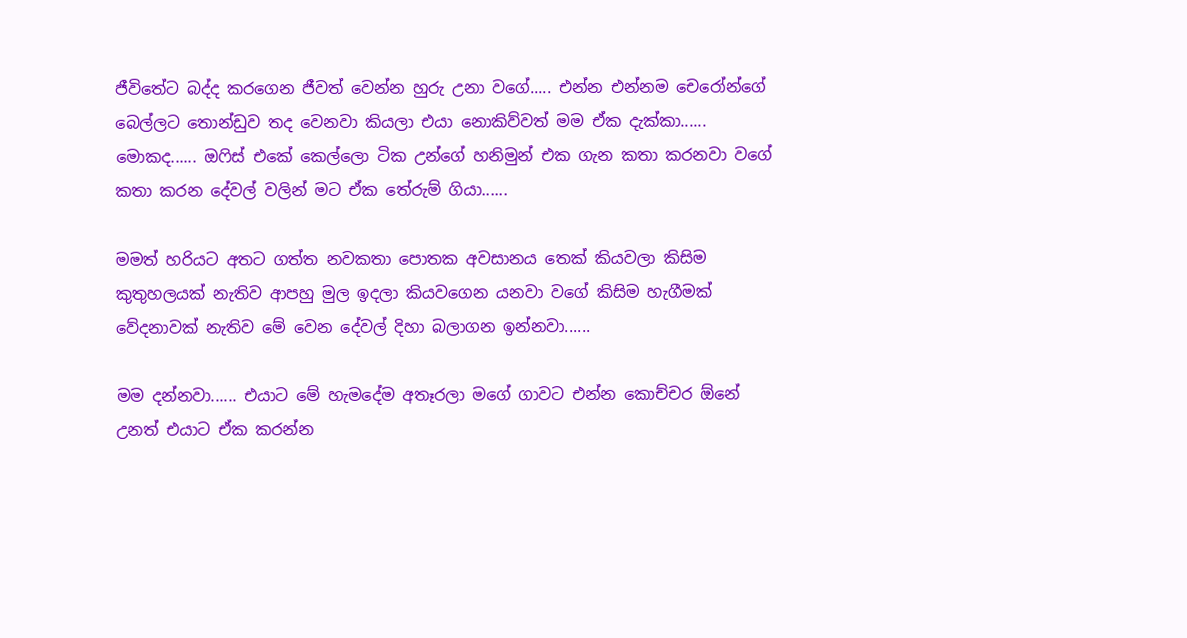ජීවිතේට බද්ද කරගෙන ජීවත් වෙන්න හුරු උනා වගේ..... එන්න එන්නම චෙරෝන්ගේ බෙල්ලට තොන්ඩුව තද වෙනවා කියලා එයා නොකිව්වත් මම ඒක දැක්කා...... මොකද...... ඔෆිස් එකේ කෙල්ලො ටික උන්ගේ හනිමුන් එක ගැන කතා කරනවා වගේ කතා කරන දේවල් වලින් මට ඒක තේරුම් ගියා......

මමත් හරියට අතට ගත්ත නවකතා පොතක අවසානය තෙක් කියවලා කිසිම කුතුහලයක් නැතිව ආපහු මුල ඉදලා කියවගෙන යනවා වගේ කිසිම හැගීමක් වේදනාවක් නැතිව මේ වෙන දේවල් දිහා බලාගන ඉන්නවා......

මම දන්නවා...... එයාට මේ හැමදේම අතෑරලා මගේ ගාවට එන්න කොච්චර ඕනේ උනත් එයාට ඒක කරන්න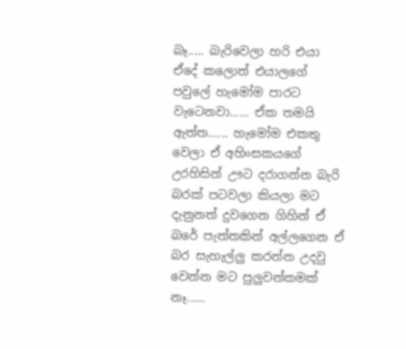බෑ..... බැරිවෙලා හරි එයා ඒදේ කලොත් එයාලගේ පවුලේ හැමෝම පාරට වැටෙනවා...... ඒක තමයි ඇත්ත...... හැමෝම එකතු වෙලා ඒ අහිංසකයගේ උරහිසින් ඌට දරාගන්න බැරි බරක් පටවලා කියලා මට දැනුනත් දුවගෙන ගිහින් ඒ බරේ පැත්තකින් අල්ලගෙන ඒ බර සැහැල්ලු කරන්න උදවු වෙන්න මට පුලුවන්කමක් නෑ......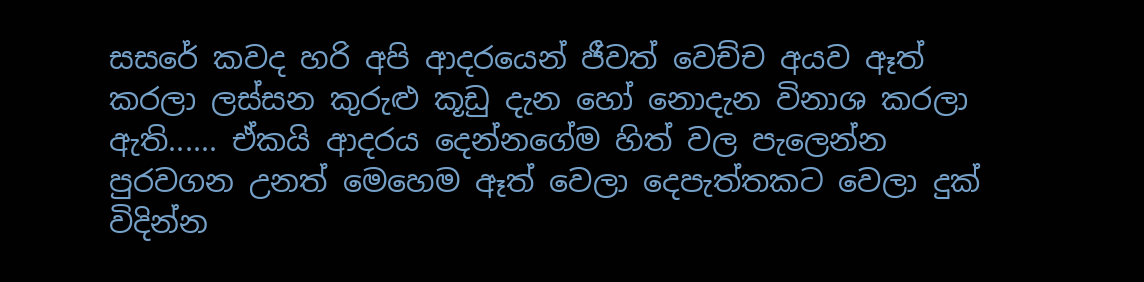සසරේ කවද හරි අපි ආදරයෙන් ජීවත් වෙච්ච අයව ඈත් කරලා ලස්සන කුරුළු කූඩු දැන හෝ නොදැන විනාශ කරලා ඇති...... ඒකයි ආදරය දෙන්නගේම හිත් වල පැලෙන්න පුරවගන උනත් මෙහෙම ඈත් වෙලා දෙපැත්තකට වෙලා දුක් විදින්න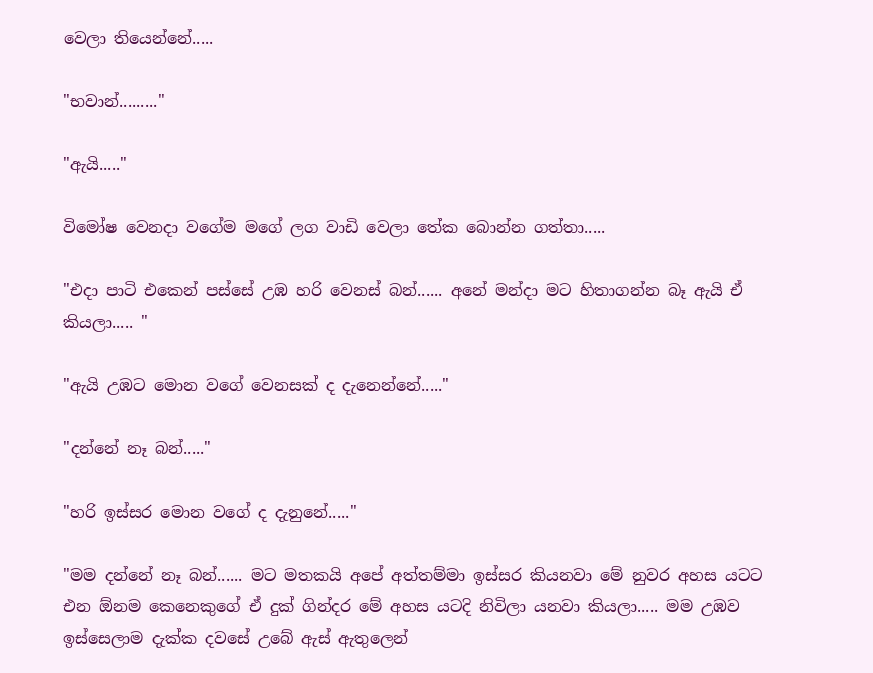වෙලා තියෙන්නේ.....

"භවාන්........."

"ඇයි....."

විමෝෂ වෙනදා වගේම මගේ ලග වාඩි වෙලා තේක බොන්න ගත්තා.....

"එදා පාටි එකෙන් පස්සේ උඹ හරි වෙනස් බන්...... අනේ මන්දා මට හිතාගන්න බෑ ඇයි ඒ කියලා..... "

"ඇයි උඹට මොන වගේ වෙනසක් ද දැනෙන්නේ....."

"දන්නේ නෑ බන්....."

"හරි ඉස්සර මොන වගේ ද දැනුනේ....."

"මම දන්නේ නෑ බන්...... මට මතකයි අපේ අත්තම්මා ඉස්සර කියනවා මේ නුවර අහස යටට එන ඕනම කෙනෙකුගේ ඒ දුක් ගින්දර මේ අහස යටදි නිවිලා යනවා කියලා..... මම උඹව ඉස්සෙලාම දැක්ක දවසේ උබේ ඇස් ඇතුලෙන්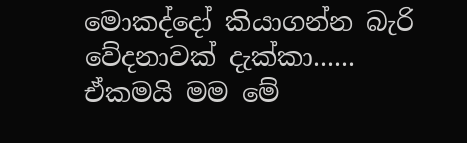මොකද්දෝ කියාගන්න බැරි වේදනාවක් දැක්කා...... ඒකමයි මම මේ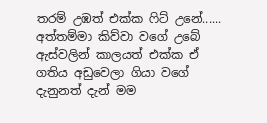තරම් උඹත් එක්ක ෆිට් උනේ...... අත්තම්මා කිව්වා වගේ උබේ ඇස්වලින් කාල‍යත් එක්ක ඒ ගතිය අඩුවෙලා ගියා වගේ දැනුනත් දැන් මම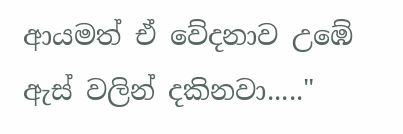ආයමත් ඒ වේදනාව උඹේ ඇස් වලින් දකිනවා....."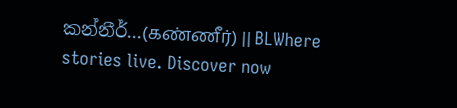කන්නීර්...(கண்ணீர்) || BLWhere stories live. Discover now